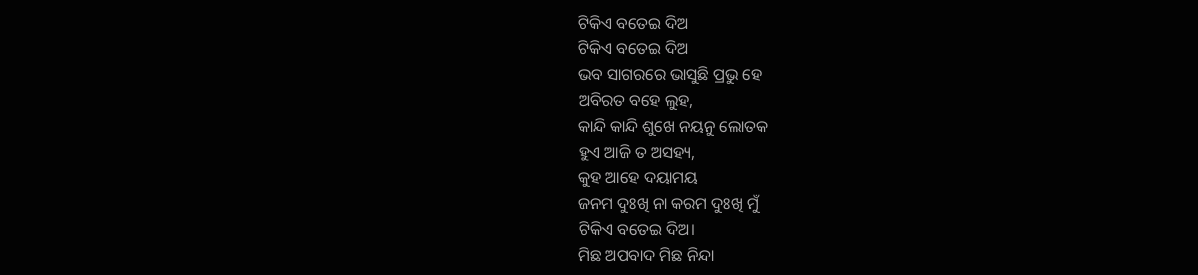ଟିକିଏ ବତେଇ ଦିଅ
ଟିକିଏ ବତେଇ ଦିଅ
ଭବ ସାଗରରେ ଭାସୁଛି ପ୍ରଭୁ ହେ
ଅବିରତ ବହେ ଲୁହ,
କାନ୍ଦି କାନ୍ଦି ଶୁଖେ ନୟନୁ ଲୋତକ
ହୁଏ ଆଜି ତ ଅସହ୍ୟ,
କୁହ ଆହେ ଦୟାମୟ
ଜନମ ଦୁଃଖି ନା କରମ ଦୁଃଖି ମୁଁ
ଟିକିଏ ବତେଇ ଦିଅ।
ମିଛ ଅପବାଦ ମିଛ ନିନ୍ଦା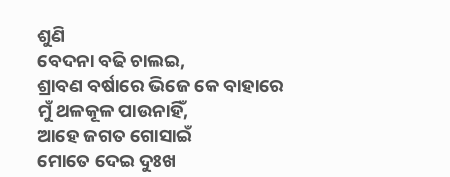ଶୁଣି
ବେଦନା ବଢି ଚାଲଇ,
ଶ୍ରାବଣ ବର୍ଷାରେ ଭିଜେ କେ ବାହାରେ
ମୁଁ ଥଳକୂଳ ପାଉନାହିଁ,
ଆହେ ଜଗତ ଗୋସାଇଁ
ମୋତେ ଦେଇ ଦୁଃଖ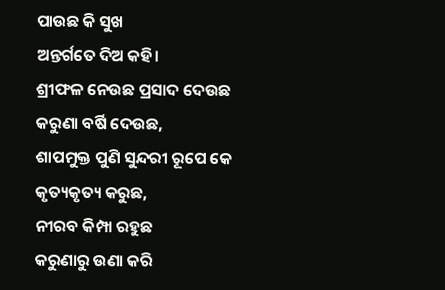ପାଉଛ କି ସୁଖ
ଅନ୍ତର୍ଗତେ ଦିଅ କହି।
ଶ୍ରୀଫଳ ନେଉଛ ପ୍ରସାଦ ଦେଉଛ
କରୁଣା ବର୍ଷି ଦେଉଛ,
ଶାପମୁକ୍ତ ପୁଣି ସୁନ୍ଦରୀ ରୂପେ କେ
କୃତ୍ୟକୃତ୍ୟ କରୁଛ,
ନୀରବ କିମ୍ପା ରହୁଛ
କରୁଣାରୁ ଉଣା କରି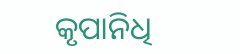କୃପାନିଧି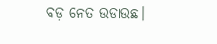ବଡ଼ ନେତ ଉଡାଉଛ।